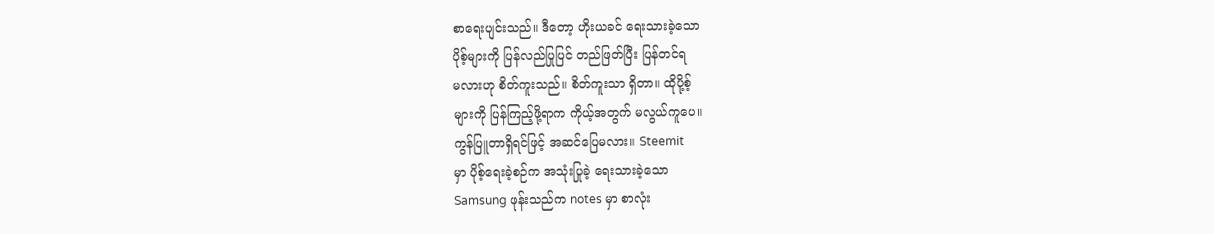စာရေးပျင်းသည်။ ဒီတော့ ဟိုးယခင် ရေးသားခဲ့သော
ပိုစ့်များကို ပြန်လည်ပြုပြင် တည်ဖြတ်ပြီး ပြန်တင်ရ
မလားဟု စိတ်ကူးသည်။ စိတ်ကူးသာ ရှိတာ။ ထိုပို့စ့်
များကို ပြန်ကြည့်ဖို့ရာက ကိုယ့်အတွက် မလွယ်ကူပေ။
ကွန်ပြူတာရှိရင်ဖြင့် အဆင်ပြေမလား။ Steemit
မှာ ပိုစ့်ရေးခဲ့စဉ်က အသုံးပြုခဲ့ ရေးသားခဲ့သော
Samsung ဖုန်းသည်က notes မှာ စာလုံး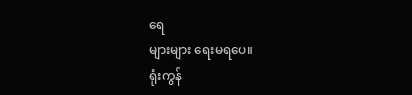ရေ
များများ ရေးမရပေ။
ရုံးကွန်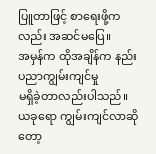ပြူတာဖြင့် စာရေးဖို့ကလည်း အဆင်မပြေ။
အမှန်က ထိုအချိန်က နည်းပညာကျွမ်းကျင်မှု
မရှိခဲ့တာလည်းပါသည်။ ယခုရော ကျွမ်းကျင်လာဆိုတော့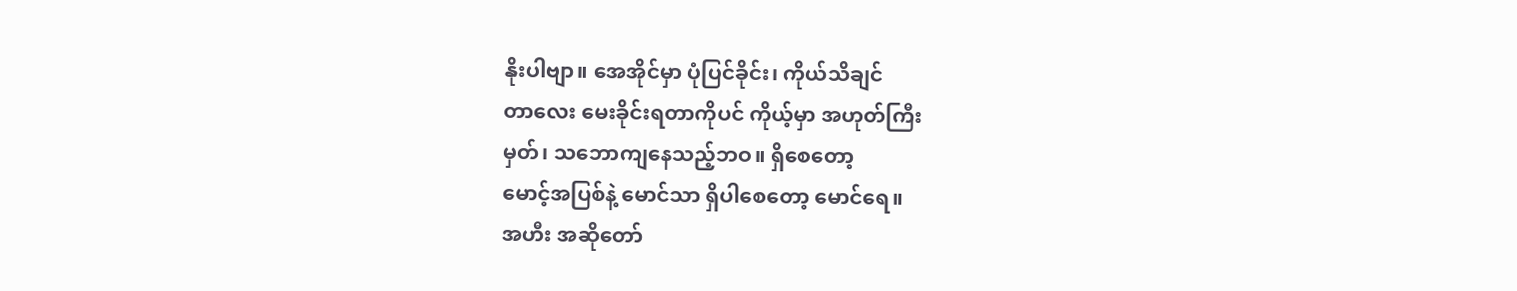နိုးပါဗျာ။ အေအိုင်မှာ ပုံပြင်ခိုင်း၊ ကိုယ်သိချင်
တာလေး မေးခိုင်းရတာကိုပင် ကိုယ့်မှာ အဟုတ်ကြီး
မှတ်၊ သဘောကျနေသည့်ဘဝ။ ရှိစေတော့
မောင့်အပြစ်နဲ့ မောင်သာ ရှိပါစေတော့ မောင်ရေ။
အဟီး အဆိုတော်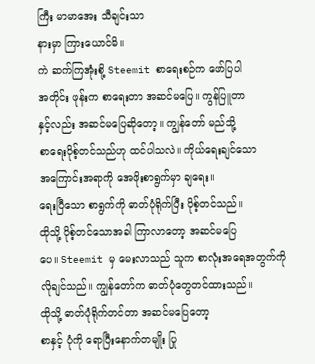ကြီး မာမာအေး သီချင်းသာ
နားမှာ ကြားယောင်မိ။
ကဲ ဆက်ကြအုံးစို့ Steemit စာရေးစဉ်က ဖော်ပြပါ
အတိုင်း ဖုန်းက စာရေးတာ အဆင်မပြေ။ ကွန်ပြူတာ
နှင့်လည်း အဆင်မပြေဆိုတော့။ ကျွန်တော် မည်သို့
စာရေးပိုစ့်တင်သည်ဟု ထင်ပါသလဲ။ ကိုယ်ရေးချင်သော
အကြောင်းအရာကို အေဖိုးစာရွက်မှာ ချရေး။
ရေးပြီသော စာရွက်ကို ဓာတ်ပုံရိုက်ပြီး ပိုစ့်တင်သည်။
ထိုသို့ ပိုစ့်တင်သောအခါ ကြာလာတော့ အဆင်မပြေ
ပေ။ Steemit မှ မေးလာသည် သူက စာလုံးအရေအတွက်ကို
လိုချင်သည်။ ကျွန်တော်က ဓာတ်ပုံတွေတင်ထားသည်။
ထိုသို့ ဓာတ်ပုံရိုက်တင်တာ အဆင်မပြေတော့
စာနှင့် ပုံကို ရောပြီးနောက်တမျိုး ပြု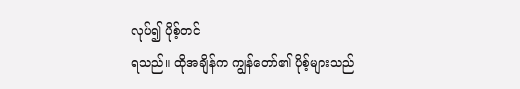လုပ်၍ ပိုစ့်တင်
ရသည်။ ထိုအချိန်က ကျွန်တော်၏ ပိုစ့်များသည်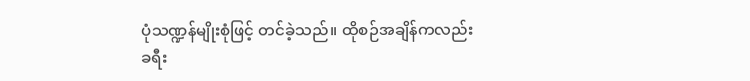ပုံသဏ္ဍန်မျိုးစုံဖြင့် တင်ခဲ့သည်။ ထိုစဉ်အချိန်ကလည်း
ခရီး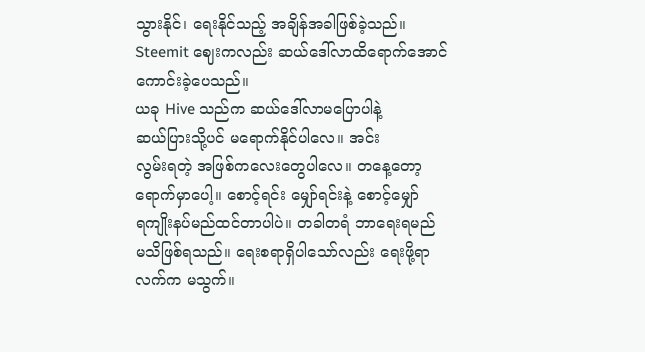သွားနိုင်၊ ရေးနိုင်သည့် အချိန်အခါဖြစ်ခဲ့သည်။
Steemit ဈေးကလည်း ဆယ်ဒေါ်လာထိရောက်အောင်
ကောင်းခဲ့ပေသည်။
ယခု Hive သည်က ဆယ်ဒေါ်လာမပြောပါနဲ့
ဆယ်ပြားသို့ပင် မရောက်နိုင်ပါလေ။ အင်း
လွမ်းရတဲ့ အဖြစ်ကလေးတွေပါလေ။ တနေ့တော့
ရောက်မှာပေါ့။ စောင့်ရင်း မျှော်ရင်းနဲ့ စောင့်မျှော်
ရကျိုးနပ်မည်ထင်တာပါပဲ။ တခါတရံ ဘာရေးရမည်
မသိဖြစ်ရသည်။ ရေးစရာရှိပါသော်လည်း ရေးဖို့ရာ
လက်က မသွက်။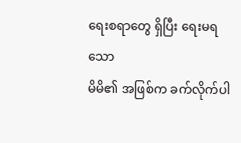ရေးစရာတွေ ရှိပြီး ရေးမရသော
မိမိ၏ အဖြစ်က ခက်လိုက်ပါ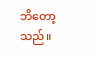ဘိတော့သည်။